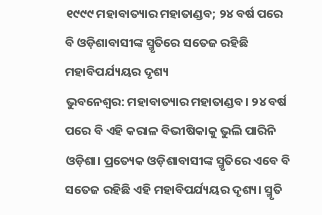୧୯୯୯ ମହାବାତ୍ୟାର ମହାତାଣ୍ଡବ; ୨୪ ବର୍ଷ ପରେ ବି ଓଡ଼ିଶାବାସୀଙ୍କ ସ୍ମୃତିରେ ସତେଜ ରହିଛି ମହାବିପର୍ଯ୍ୟୟର ଦୃଶ୍ୟ
ଭୁବନେଶ୍ୱର: ମହାବାତ୍ୟାର ମହାତାଣ୍ଡବ। ୨୪ ବର୍ଷ ପରେ ବି ଏହି କରାଳ ବିଭୀଷିକାକୁ ଭୁଲି ପାରିନି ଓଡ଼ିଶା। ପ୍ରତ୍ୟେକ ଓଡ଼ିଶାବାସୀଙ୍କ ସ୍ମୃତିରେ ଏବେ ବି ସତେଜ ରହିଛି ଏହି ମହାବିପର୍ଯ୍ୟୟର ଦୃଶ୍ୟ। ସ୍ମୃତି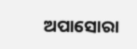ଅପାସୋରା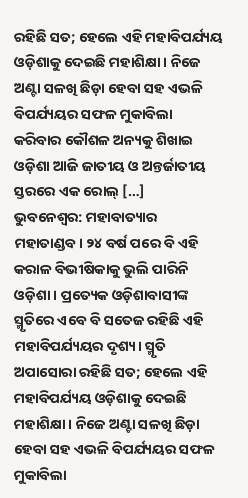ରହିଛି ସତ; ହେଲେ ଏହି ମହାବିପର୍ଯ୍ୟୟ ଓଡ଼ିଶାକୁ ଦେଇଛି ମହାଶିକ୍ଷା। ନିଜେ ଅଣ୍ଟା ସଳଖି ଛିଡ଼ା ହେବା ସହ ଏଭଳି ବିପର୍ଯ୍ୟୟର ସଫଳ ମୁକାବିଲା କରିବାର କୌଶଳ ଅନ୍ୟକୁ ଶିଖାଇ ଓଡ଼ିଶା ଆଜି ଜାତୀୟ ଓ ଅନ୍ତର୍ଜାତୀୟ ସ୍ତରରେ ଏକ ରୋଲ୍ […]
ଭୁବନେଶ୍ୱର: ମହାବାତ୍ୟାର ମହାତାଣ୍ଡବ। ୨୪ ବର୍ଷ ପରେ ବି ଏହି କରାଳ ବିଭୀଷିକାକୁ ଭୁଲି ପାରିନି ଓଡ଼ିଶା। ପ୍ରତ୍ୟେକ ଓଡ଼ିଶାବାସୀଙ୍କ ସ୍ମୃତିରେ ଏବେ ବି ସତେଜ ରହିଛି ଏହି ମହାବିପର୍ଯ୍ୟୟର ଦୃଶ୍ୟ। ସ୍ମୃତି ଅପାସୋରା ରହିଛି ସତ; ହେଲେ ଏହି ମହାବିପର୍ଯ୍ୟୟ ଓଡ଼ିଶାକୁ ଦେଇଛି ମହାଶିକ୍ଷା। ନିଜେ ଅଣ୍ଟା ସଳଖି ଛିଡ଼ା ହେବା ସହ ଏଭଳି ବିପର୍ଯ୍ୟୟର ସଫଳ ମୁକାବିଲା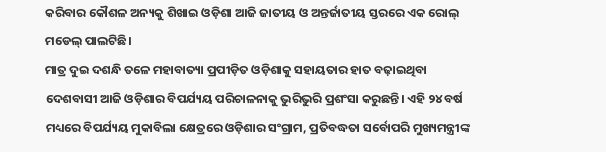କରିବାର କୌଶଳ ଅନ୍ୟକୁ ଶିଖାଇ ଓଡ଼ିଶା ଆଜି ଜାତୀୟ ଓ ଅନ୍ତର୍ଜାତୀୟ ସ୍ତରରେ ଏକ ରୋଲ୍ ମଡେଲ୍ ପାଲଟିଛି।
ମାତ୍ର ଦୁଇ ଦଶନ୍ଧି ତଳେ ମହାବାତ୍ୟା ପ୍ରପୀଡ଼ିତ ଓଡ଼ିଶାକୁ ସହାୟତାର ହାତ ବଢ଼ାଇଥିବା ଦେଶବାସୀ ଆଜି ଓଡ଼ିଶାର ବିପର୍ଯ୍ୟୟ ପରିଚାଳନାକୁ ଭୁରିଭୁରି ପ୍ରଶଂସା କରୁଛନ୍ତି। ଏହି ୨୪ ବର୍ଷ ମଧ୍ୟରେ ବିପର୍ଯ୍ୟୟ ମୁକାବିଲା କ୍ଷେତ୍ରରେ ଓଡ଼ିଶାର ସଂଗ୍ରାମ, ପ୍ରତିବଦ୍ଧତା ସର୍ବୋପରି ମୁଖ୍ୟମନ୍ତ୍ରୀଙ୍କ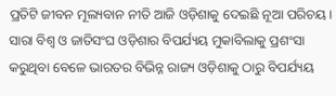ପ୍ରତିଟି ଜୀବନ ମୂଲ୍ୟବାନ ନୀତି ଆଜି ଓଡ଼ିଶାକୁ ଦେଇଛି ନୂଆ ପରିଚୟ। ସାରା ବିଶ୍ୱ ଓ ଜାତିସଂଘ ଓଡ଼ିଶାର ବିପର୍ଯ୍ୟୟ ମୁକାବିଲାକୁ ପ୍ରଶଂସା କରୁଥିବା ବେଳେ ଭାରତର ବିଭିନ୍ନ ରାଜ୍ୟ ଓଡ଼ିଶାକୁ ଠାରୁ ବିପର୍ଯ୍ୟୟ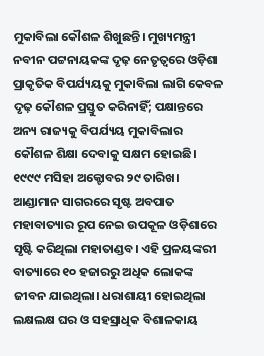ମୁକାବିଲା କୌଶଳ ଶିଖୁଛନ୍ତି। ମୁଖ୍ୟମନ୍ତ୍ରୀ ନବୀନ ପଟ୍ଟନାୟକଙ୍କ ଦୃଢ଼ ନେତୃତ୍ୱରେ ଓଡ଼ିଶା ପ୍ରାକୃତିକ ବିପର୍ଯ୍ୟୟକୁ ମୁକାବିଲା ଲାଗି କେବଳ ଦୃଢ଼ କୌଶଳ ପ୍ରସ୍ତୁତ କରିନାହିଁ; ପକ୍ଷାନ୍ତରେ ଅନ୍ୟ ରାଜ୍ୟକୁ ବିପର୍ଯ୍ୟୟ ମୁକାବିଲାର କୌଶଳ ଶିକ୍ଷା ଦେବାକୁ ସକ୍ଷମ ହୋଇଛି। ୧୯୯୯ ମସିହା ଅକ୍ଟୋବର ୨୯ ତାରିଖ। ଆଣ୍ଡାମାନ ସାଗରରେ ସୃଷ୍ଟ ଅବପାତ ମହାବାତ୍ୟାର ରୂପ ନେଇ ଉପକୂଳ ଓଡ଼ିଶାରେ ସୃଷ୍ଟି କରିଥିଲା ମହାତାଣ୍ଡବ। ଏହି ପ୍ରଳୟଙ୍କରୀ ବାତ୍ୟାରେ ୧୦ ହଜାରରୁ ଅଧିକ ଲୋକଙ୍କ ଜୀବନ ଯାଇଥିଲା। ଧରାଶାୟୀ ହୋଇଥିଲା ଲକ୍ଷଲକ୍ଷ ଘର ଓ ସହସ୍ରାଧିକ ବିଶାଳକାୟ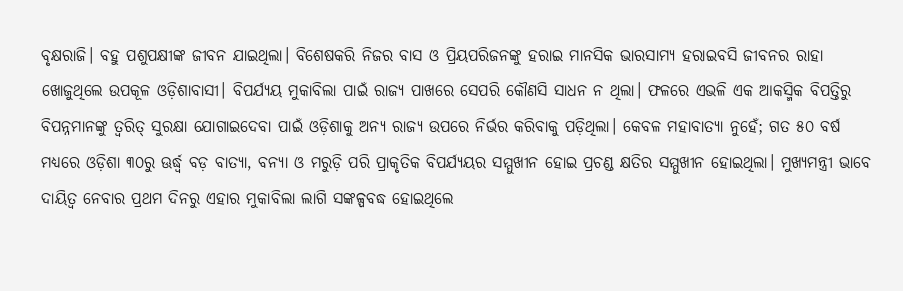ବୃକ୍ଷରାଜି। ବହୁ ପଶୁପକ୍ଷୀଙ୍କ ଜୀବନ ଯାଇଥିଲା। ବିଶେଷକରି ନିଜର ବାସ ଓ ପ୍ରିୟପରିଜନଙ୍କୁ ହରାଇ ମାନସିକ ଭାରସାମ୍ୟ ହରାଇବସି ଜୀବନର ରାହା ଖୋଜୁଥିଲେ ଉପକୂଳ ଓଡ଼ିଶାବାସୀ। ବିପର୍ଯ୍ୟୟ ମୁକାବିଲା ପାଇଁ ରାଜ୍ୟ ପାଖରେ ସେପରି କୌଣସି ସାଧନ ନ ଥିଲା। ଫଳରେ ଏଭଳି ଏକ ଆକସ୍ମିକ ବିପତ୍ତିରୁ ବିପନ୍ନମାନଙ୍କୁ ତ୍ୱରିତ୍ ସୁରକ୍ଷା ଯୋଗାଇଦେବା ପାଇଁ ଓଡ଼ିଶାକୁ ଅନ୍ୟ ରାଜ୍ୟ ଉପରେ ନିର୍ଭର କରିବାକୁ ପଡ଼ିଥିଲା। କେବଳ ମହାବାତ୍ୟା ନୁହେଁ; ଗତ ୫୦ ବର୍ଷ ମଧ୍ୟରେ ଓଡ଼ିଶା ୩୦ରୁ ଊର୍ଦ୍ଧ୍ବ ବଡ଼ ବାତ୍ୟା, ବନ୍ୟା ଓ ମରୁଡ଼ି ପରି ପ୍ରାକୃତିକ ବିପର୍ଯ୍ୟୟର ସମ୍ମୁଖୀନ ହୋଇ ପ୍ରଚଣ୍ଡ କ୍ଷତିର ସମ୍ମୁଖୀନ ହୋଇଥିଲା। ମୁଖ୍ୟମନ୍ତ୍ରୀ ଭାବେ ଦାୟିତ୍ୱ ନେବାର ପ୍ରଥମ ଦିନରୁ ଏହାର ମୁକାବିଲା ଲାଗି ସଙ୍କଳ୍ପବଦ୍ଧ ହୋଇଥିଲେ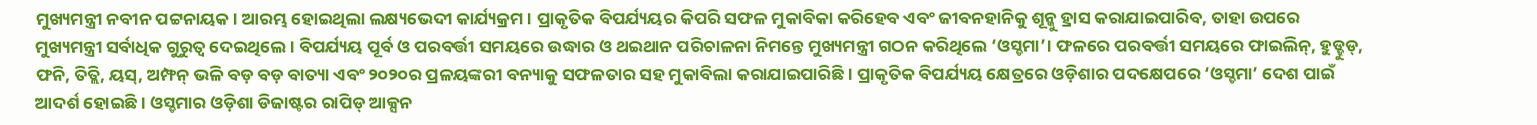ମୁଖ୍ୟମନ୍ତ୍ରୀ ନବୀନ ପଟ୍ଟନାୟକ। ଆରମ୍ଭ ହୋଇଥିଲା ଲକ୍ଷ୍ୟଭେଦୀ କାର୍ଯ୍ୟକ୍ରମ। ପ୍ରାକୃତିକ ବିପର୍ଯ୍ୟୟର କିପରି ସଫଳ ମୁକାବିକା କରିହେବ ଏବଂ ଜୀବନହାନିକୁ ଶୂନ୍କୁ ହ୍ରାସ କରାଯାଇପାରିବ, ତାହା ଉପରେ ମୁଖ୍ୟମନ୍ତ୍ରୀ ସର୍ବାଧିକ ଗୁରୁତ୍ୱ ଦେଇଥିଲେ। ବିପର୍ଯ୍ୟୟ ପୂର୍ବ ଓ ପରବର୍ତ୍ତୀ ସମୟରେ ଉଦ୍ଧାର ଓ ଥଇଥାନ ପରିଚାଳନା ନିମନ୍ତେ ମୁଖ୍ୟମନ୍ତ୍ରୀ ଗଠନ କରିଥିଲେ ‘ଓସ୍ଡମା’। ଫଳରେ ପରବର୍ତ୍ତୀ ସମୟରେ ଫାଇଲିନ୍, ହୁଡ୍ହୁଡ୍, ଫନି, ତିତ୍ଲି, ୟସ୍, ଅମ୍ଫନ୍ ଭଳି ବଡ଼ ବଡ଼ ବାତ୍ୟା ଏବଂ ୨୦୨୦ର ପ୍ରଳୟଙ୍କରୀ ବନ୍ୟାକୁ ସଫଳତାର ସହ ମୁକାବିଲା କରାଯାଇପାରିଛି। ପ୍ରାକୃତିକ ବିପର୍ଯ୍ୟୟ କ୍ଷେତ୍ରରେ ଓଡ଼ିଶାର ପଦକ୍ଷେପରେ ‘ଓସ୍ଡମା’ ଦେଶ ପାଇଁ ଆଦର୍ଶ ହୋଇଛି। ଓସ୍ଡମାର ଓଡ଼ିଶା ଡିଜାଷ୍ଟର ରାପିଡ୍ ଆକ୍ସନ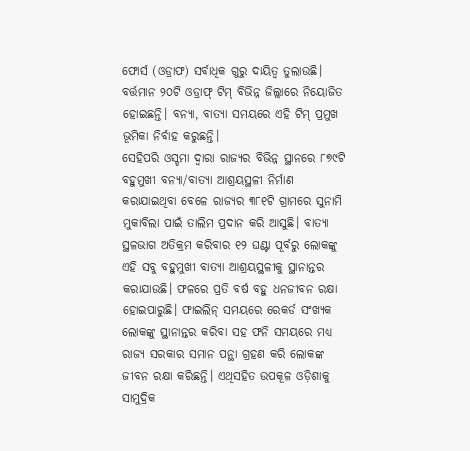ଫୋର୍ସ (ଓଡ୍ରାଫ) ସର୍ବାଧିକ ଗୁରୁ ଦାୟିତ୍ୱ ତୁଲାଉଛି। ବର୍ତ୍ତମାନ ୨୦ଟି ଓଡ୍ରାଫ୍ ଟିମ୍ ବିଭିନ୍ନ ଜିଲ୍ଲାରେ ନିୟୋଜିତ ହୋଇଛନ୍ତି। ବନ୍ୟା, ବାତ୍ୟା ସମୟରେ ଏହି ଟିମ୍ ପ୍ରମୁଖ ଭୂମିକା ନିର୍ବାହ କରୁଛନ୍ତି।
ସେହିପରି ଓସ୍ଡମା ଦ୍ୱାରା ରାଜ୍ୟର ବିଭିନ୍ନ ସ୍ଥାନରେ ୮୭୯ଟି ବହୁମୁଖୀ ବନ୍ୟା/ବାତ୍ୟା ଆଶ୍ରୟସ୍ଥଳୀ ନିର୍ମାଣ କରାଯାଇଥିବା ବେଳେ ରାଜ୍ୟର ୩୮୧ଟି ଗ୍ରାମରେ ସୁନାମି ମୁକାବିଲା ପାଇଁ ତାଲିମ ପ୍ରଦାନ କରି ଆସୁଛି। ବାତ୍ୟା ସ୍ଥଳଭାଗ ଅତିକ୍ରମ କରିବାର ୧୨ ଘଣ୍ଟା ପୂର୍ବରୁ ଲୋକଙ୍କୁ ଏହି ସବୁ ବହୁମୁଖୀ ବାତ୍ୟା ଆଶ୍ରୟସ୍ଥଳୀକୁ ସ୍ଥାନାନ୍ତର କରାଯାଉଛି। ଫଳରେ ପ୍ରତି ବର୍ଷ ବହୁ ଧନଜୀବନ ରକ୍ଷା ହୋଇପାରୁଛି। ଫାଇଲିନ୍ ସମୟରେ ରେକର୍ଡ ସଂଖ୍ୟକ ଲୋକଙ୍କୁ ସ୍ଥାନାନ୍ତର କରିବା ସହ ଫନି ସମୟରେ ମଧ୍ୟ ରାଜ୍ୟ ସରକାର ସମାନ ପନ୍ଥା ଗ୍ରହଣ କରି ଲୋକଙ୍କ ଜୀବନ ରକ୍ଷା କରିଛନ୍ତି। ଏଥିସହିତ ଉପକୂଳ ଓଡ଼ିଶାକୁ ସାମୁଦ୍ରିକ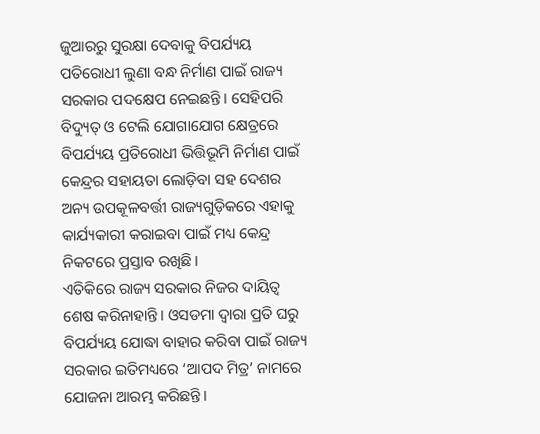ଜୁଆରରୁ ସୁରକ୍ଷା ଦେବାକୁ ବିପର୍ଯ୍ୟୟ ପତିରୋଧୀ ଲୁଣା ବନ୍ଧ ନିର୍ମାଣ ପାଇଁ ରାଜ୍ୟ ସରକାର ପଦକ୍ଷେପ ନେଇଛନ୍ତି। ସେହିପରି ବିଦ୍ୟୁତ୍ ଓ ଟେଲି ଯୋଗାଯୋଗ କ୍ଷେତ୍ରରେ ବିପର୍ଯ୍ୟୟ ପ୍ରତିରୋଧୀ ଭିତ୍ତିଭୂମି ନିର୍ମାଣ ପାଇଁ କେନ୍ଦ୍ରର ସହାୟତା ଲୋଡ଼ିବା ସହ ଦେଶର ଅନ୍ୟ ଉପକୂଳବର୍ତ୍ତୀ ରାଜ୍ୟଗୁଡ଼ିକରେ ଏହାକୁ କାର୍ଯ୍ୟକାରୀ କରାଇବା ପାଇଁ ମଧ୍ୟ କେନ୍ଦ୍ର ନିକଟରେ ପ୍ରସ୍ତାବ ରଖିଛି।
ଏତିକିରେ ରାଜ୍ୟ ସରକାର ନିଜର ଦାୟିତ୍ୱ ଶେଷ କରିନାହାନ୍ତି। ଓସଡମା ଦ୍ୱାରା ପ୍ରତି ଘରୁ ବିପର୍ଯ୍ୟୟ ଯୋଦ୍ଧା ବାହାର କରିବା ପାଇଁ ରାଜ୍ୟ ସରକାର ଇତିମଧ୍ୟରେ ‘ଆପଦ ମିତ୍ର’ ନାମରେ ଯୋଜନା ଆରମ୍ଭ କରିଛନ୍ତି।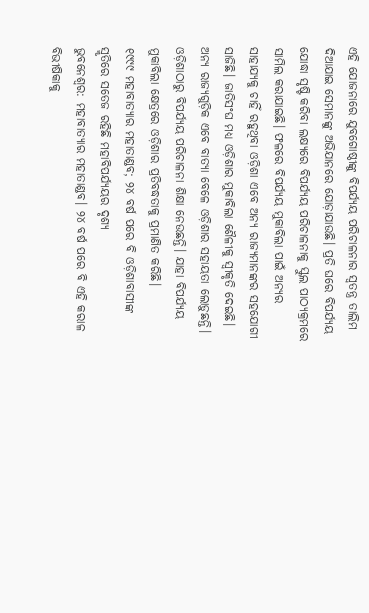ଏହି ଯୋଜନାରେ ଯୁବଗୋଷ୍ଠୀଙ୍କୁ ବିପର୍ଯ୍ୟୟ ପରିଚାଳନାର ସ୍ୱତନ୍ତ୍ର ତାଲିମ ଦିଆଯାଇ ସେମାନଙ୍କୁ ଅଭିଯାନରେ ଯୋଡ଼ାଯାଉଛି। ପ୍ରତି ଘରେ ବିପର୍ଯ୍ୟୟ ଯୋଦ୍ଧା ସୃଷ୍ଟି କରିବା ଲକ୍ଷ୍ୟରେ ବିପର୍ଯ୍ୟୟ ପରିଚାଳନାକୁ ସ୍କୁଲ ପାଠ୍ୟକ୍ରମରେ ସାମିଲ କରାଯାଇଛି। ଫଳରେ ବିପର୍ଯ୍ୟୟ ମୁକାବିଲା ପାଇଁ ଅନ୍ୟର ସାହାଯ୍ୟକୁ ଚାହିଁ ରହୁଥିବା ଓଡ଼ିଶା ଏବେ ଅନ୍ୟ ରାଜ୍ୟମାନଙ୍କର ସହଯୋଗୀ ସାଜିଛି। ଜାତିସଂଘ ମଧ୍ୟ ଓଡ଼ିଶାର ମୁକାବିଲା ଶୈଳୀକୁ ସ୍ୱୀକୃତି ଦେଇଛି। ଅନ୍ୟ ରାଜ୍ୟଗୁଡ଼ିକ ଏବେ ବାତ୍ୟା ବେଳେ ଓଡ଼ିଶାର ସହାୟତା ଲୋଡ଼ୁଛନ୍ତି। ଓଡ଼ିଶାଠାରୁ ବିପର୍ଯ୍ୟୟ ପରିଚାଳନା ଶିକ୍ଷା ନେଉଛନ୍ତି। ଯାହା ବିପର୍ଯ୍ୟୟ ମୁକାବିଲା କ୍ଷେତ୍ରରେ ଓଡ଼ିଶାର ପ୍ରତିବଦ୍ଧତାକୁ ପ୍ରମାଣିତ କରିଛି।
୧୯୯୯ ମହାବାତ୍ୟାର ମହାତାଣ୍ଡବ; ୨୪ ବର୍ଷ ପରେ ବି ଓଡ଼ିଶାବାସୀଙ୍କ ସ୍ମୃତିରେ ସତେଜ ରହିଛି ମହାବିପର୍ଯ୍ୟୟର ଦୃଶ୍ୟ
ଭୁବନେଶ୍ୱର: ମହାବାତ୍ୟାର ମହାତାଣ୍ଡବ। ୨୪ ବର୍ଷ ପରେ ବି ଏହି କରାଳ ବିଭୀଷିକାକୁ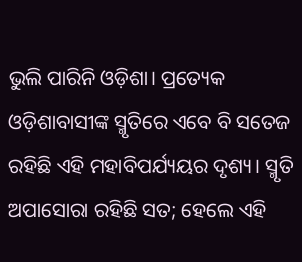ଭୁଲି ପାରିନି ଓଡ଼ିଶା। ପ୍ରତ୍ୟେକ ଓଡ଼ିଶାବାସୀଙ୍କ ସ୍ମୃତିରେ ଏବେ ବି ସତେଜ ରହିଛି ଏହି ମହାବିପର୍ଯ୍ୟୟର ଦୃଶ୍ୟ। ସ୍ମୃତି ଅପାସୋରା ରହିଛି ସତ; ହେଲେ ଏହି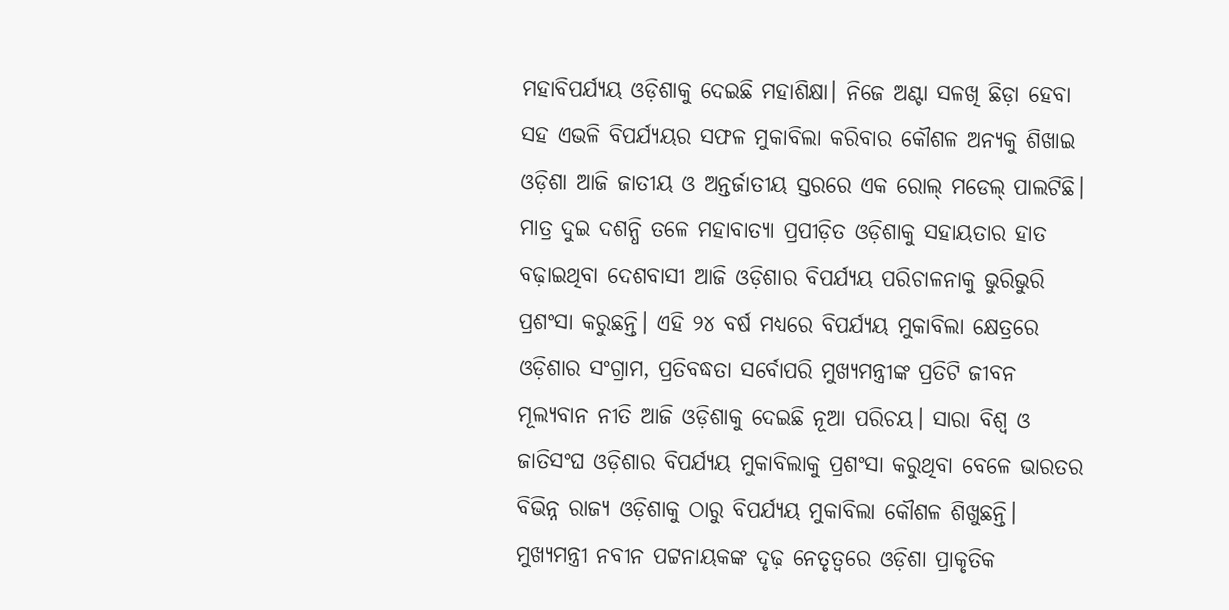ମହାବିପର୍ଯ୍ୟୟ ଓଡ଼ିଶାକୁ ଦେଇଛି ମହାଶିକ୍ଷା। ନିଜେ ଅଣ୍ଟା ସଳଖି ଛିଡ଼ା ହେବା ସହ ଏଭଳି ବିପର୍ଯ୍ୟୟର ସଫଳ ମୁକାବିଲା କରିବାର କୌଶଳ ଅନ୍ୟକୁ ଶିଖାଇ ଓଡ଼ିଶା ଆଜି ଜାତୀୟ ଓ ଅନ୍ତର୍ଜାତୀୟ ସ୍ତରରେ ଏକ ରୋଲ୍ ମଡେଲ୍ ପାଲଟିଛି।
ମାତ୍ର ଦୁଇ ଦଶନ୍ଧି ତଳେ ମହାବାତ୍ୟା ପ୍ରପୀଡ଼ିତ ଓଡ଼ିଶାକୁ ସହାୟତାର ହାତ ବଢ଼ାଇଥିବା ଦେଶବାସୀ ଆଜି ଓଡ଼ିଶାର ବିପର୍ଯ୍ୟୟ ପରିଚାଳନାକୁ ଭୁରିଭୁରି ପ୍ରଶଂସା କରୁଛନ୍ତି। ଏହି ୨୪ ବର୍ଷ ମଧ୍ୟରେ ବିପର୍ଯ୍ୟୟ ମୁକାବିଲା କ୍ଷେତ୍ରରେ ଓଡ଼ିଶାର ସଂଗ୍ରାମ, ପ୍ରତିବଦ୍ଧତା ସର୍ବୋପରି ମୁଖ୍ୟମନ୍ତ୍ରୀଙ୍କ ପ୍ରତିଟି ଜୀବନ ମୂଲ୍ୟବାନ ନୀତି ଆଜି ଓଡ଼ିଶାକୁ ଦେଇଛି ନୂଆ ପରିଚୟ। ସାରା ବିଶ୍ୱ ଓ ଜାତିସଂଘ ଓଡ଼ିଶାର ବିପର୍ଯ୍ୟୟ ମୁକାବିଲାକୁ ପ୍ରଶଂସା କରୁଥିବା ବେଳେ ଭାରତର ବିଭିନ୍ନ ରାଜ୍ୟ ଓଡ଼ିଶାକୁ ଠାରୁ ବିପର୍ଯ୍ୟୟ ମୁକାବିଲା କୌଶଳ ଶିଖୁଛନ୍ତି। ମୁଖ୍ୟମନ୍ତ୍ରୀ ନବୀନ ପଟ୍ଟନାୟକଙ୍କ ଦୃଢ଼ ନେତୃତ୍ୱରେ ଓଡ଼ିଶା ପ୍ରାକୃତିକ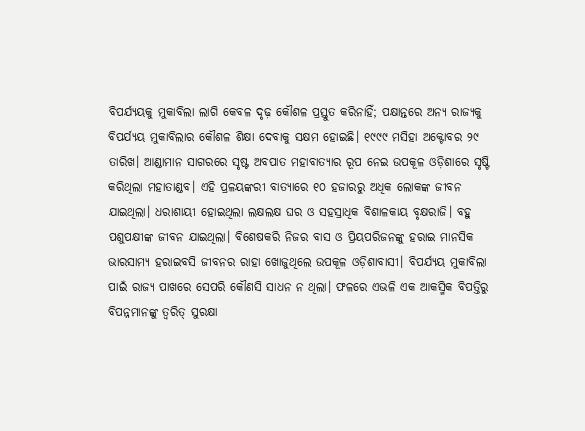ବିପର୍ଯ୍ୟୟକୁ ମୁକାବିଲା ଲାଗି କେବଳ ଦୃଢ଼ କୌଶଳ ପ୍ରସ୍ତୁତ କରିନାହିଁ; ପକ୍ଷାନ୍ତରେ ଅନ୍ୟ ରାଜ୍ୟକୁ ବିପର୍ଯ୍ୟୟ ମୁକାବିଲାର କୌଶଳ ଶିକ୍ଷା ଦେବାକୁ ସକ୍ଷମ ହୋଇଛି। ୧୯୯୯ ମସିହା ଅକ୍ଟୋବର ୨୯ ତାରିଖ। ଆଣ୍ଡାମାନ ସାଗରରେ ସୃଷ୍ଟ ଅବପାତ ମହାବାତ୍ୟାର ରୂପ ନେଇ ଉପକୂଳ ଓଡ଼ିଶାରେ ସୃଷ୍ଟି କରିଥିଲା ମହାତାଣ୍ଡବ। ଏହି ପ୍ରଳୟଙ୍କରୀ ବାତ୍ୟାରେ ୧୦ ହଜାରରୁ ଅଧିକ ଲୋକଙ୍କ ଜୀବନ ଯାଇଥିଲା। ଧରାଶାୟୀ ହୋଇଥିଲା ଲକ୍ଷଲକ୍ଷ ଘର ଓ ସହସ୍ରାଧିକ ବିଶାଳକାୟ ବୃକ୍ଷରାଜି। ବହୁ ପଶୁପକ୍ଷୀଙ୍କ ଜୀବନ ଯାଇଥିଲା। ବିଶେଷକରି ନିଜର ବାସ ଓ ପ୍ରିୟପରିଜନଙ୍କୁ ହରାଇ ମାନସିକ ଭାରସାମ୍ୟ ହରାଇବସି ଜୀବନର ରାହା ଖୋଜୁଥିଲେ ଉପକୂଳ ଓଡ଼ିଶାବାସୀ। ବିପର୍ଯ୍ୟୟ ମୁକାବିଲା ପାଇଁ ରାଜ୍ୟ ପାଖରେ ସେପରି କୌଣସି ସାଧନ ନ ଥିଲା। ଫଳରେ ଏଭଳି ଏକ ଆକସ୍ମିକ ବିପତ୍ତିରୁ ବିପନ୍ନମାନଙ୍କୁ ତ୍ୱରିତ୍ ସୁରକ୍ଷା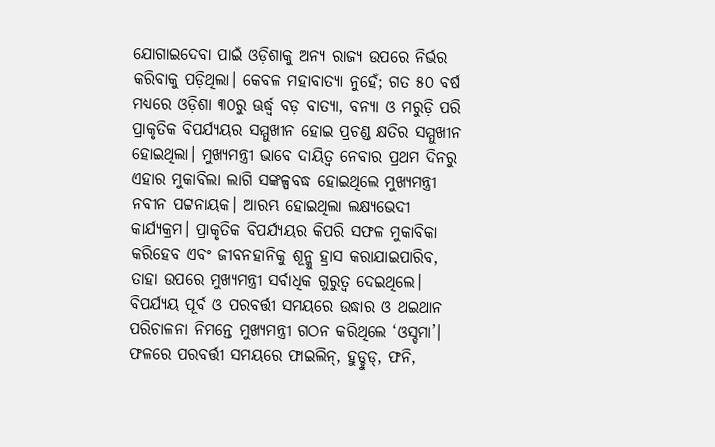ଯୋଗାଇଦେବା ପାଇଁ ଓଡ଼ିଶାକୁ ଅନ୍ୟ ରାଜ୍ୟ ଉପରେ ନିର୍ଭର କରିବାକୁ ପଡ଼ିଥିଲା। କେବଳ ମହାବାତ୍ୟା ନୁହେଁ; ଗତ ୫୦ ବର୍ଷ ମଧ୍ୟରେ ଓଡ଼ିଶା ୩୦ରୁ ଊର୍ଦ୍ଧ୍ବ ବଡ଼ ବାତ୍ୟା, ବନ୍ୟା ଓ ମରୁଡ଼ି ପରି ପ୍ରାକୃତିକ ବିପର୍ଯ୍ୟୟର ସମ୍ମୁଖୀନ ହୋଇ ପ୍ରଚଣ୍ଡ କ୍ଷତିର ସମ୍ମୁଖୀନ ହୋଇଥିଲା। ମୁଖ୍ୟମନ୍ତ୍ରୀ ଭାବେ ଦାୟିତ୍ୱ ନେବାର ପ୍ରଥମ ଦିନରୁ ଏହାର ମୁକାବିଲା ଲାଗି ସଙ୍କଳ୍ପବଦ୍ଧ ହୋଇଥିଲେ ମୁଖ୍ୟମନ୍ତ୍ରୀ ନବୀନ ପଟ୍ଟନାୟକ। ଆରମ୍ଭ ହୋଇଥିଲା ଲକ୍ଷ୍ୟଭେଦୀ କାର୍ଯ୍ୟକ୍ରମ। ପ୍ରାକୃତିକ ବିପର୍ଯ୍ୟୟର କିପରି ସଫଳ ମୁକାବିକା କରିହେବ ଏବଂ ଜୀବନହାନିକୁ ଶୂନ୍କୁ ହ୍ରାସ କରାଯାଇପାରିବ, ତାହା ଉପରେ ମୁଖ୍ୟମନ୍ତ୍ରୀ ସର୍ବାଧିକ ଗୁରୁତ୍ୱ ଦେଇଥିଲେ। ବିପର୍ଯ୍ୟୟ ପୂର୍ବ ଓ ପରବର୍ତ୍ତୀ ସମୟରେ ଉଦ୍ଧାର ଓ ଥଇଥାନ ପରିଚାଳନା ନିମନ୍ତେ ମୁଖ୍ୟମନ୍ତ୍ରୀ ଗଠନ କରିଥିଲେ ‘ଓସ୍ଡମା’। ଫଳରେ ପରବର୍ତ୍ତୀ ସମୟରେ ଫାଇଲିନ୍, ହୁଡ୍ହୁଡ୍, ଫନି,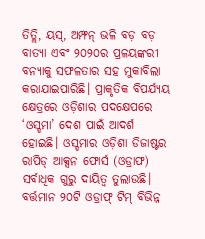ତିତ୍ଲି, ୟସ୍, ଅମ୍ଫନ୍ ଭଳି ବଡ଼ ବଡ଼ ବାତ୍ୟା ଏବଂ ୨୦୨୦ର ପ୍ରଳୟଙ୍କରୀ ବନ୍ୟାକୁ ସଫଳତାର ସହ ମୁକାବିଲା କରାଯାଇପାରିଛି। ପ୍ରାକୃତିକ ବିପର୍ଯ୍ୟୟ କ୍ଷେତ୍ରରେ ଓଡ଼ିଶାର ପଦକ୍ଷେପରେ ‘ଓସ୍ଡମା’ ଦେଶ ପାଇଁ ଆଦର୍ଶ ହୋଇଛି। ଓସ୍ଡମାର ଓଡ଼ିଶା ଡିଜାଷ୍ଟର ରାପିଡ୍ ଆକ୍ସନ ଫୋର୍ସ (ଓଡ୍ରାଫ) ସର୍ବାଧିକ ଗୁରୁ ଦାୟିତ୍ୱ ତୁଲାଉଛି। ବର୍ତ୍ତମାନ ୨୦ଟି ଓଡ୍ରାଫ୍ ଟିମ୍ ବିଭିନ୍ନ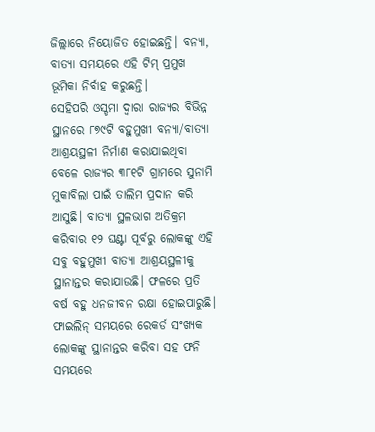ଜିଲ୍ଲାରେ ନିୟୋଜିତ ହୋଇଛନ୍ତି। ବନ୍ୟା, ବାତ୍ୟା ସମୟରେ ଏହି ଟିମ୍ ପ୍ରମୁଖ ଭୂମିକା ନିର୍ବାହ କରୁଛନ୍ତି।
ସେହିପରି ଓସ୍ଡମା ଦ୍ୱାରା ରାଜ୍ୟର ବିଭିନ୍ନ ସ୍ଥାନରେ ୮୭୯ଟି ବହୁମୁଖୀ ବନ୍ୟା/ବାତ୍ୟା ଆଶ୍ରୟସ୍ଥଳୀ ନିର୍ମାଣ କରାଯାଇଥିବା ବେଳେ ରାଜ୍ୟର ୩୮୧ଟି ଗ୍ରାମରେ ସୁନାମି ମୁକାବିଲା ପାଇଁ ତାଲିମ ପ୍ରଦାନ କରି ଆସୁଛି। ବାତ୍ୟା ସ୍ଥଳଭାଗ ଅତିକ୍ରମ କରିବାର ୧୨ ଘଣ୍ଟା ପୂର୍ବରୁ ଲୋକଙ୍କୁ ଏହି ସବୁ ବହୁମୁଖୀ ବାତ୍ୟା ଆଶ୍ରୟସ୍ଥଳୀକୁ ସ୍ଥାନାନ୍ତର କରାଯାଉଛି। ଫଳରେ ପ୍ରତି ବର୍ଷ ବହୁ ଧନଜୀବନ ରକ୍ଷା ହୋଇପାରୁଛି। ଫାଇଲିନ୍ ସମୟରେ ରେକର୍ଡ ସଂଖ୍ୟକ ଲୋକଙ୍କୁ ସ୍ଥାନାନ୍ତର କରିବା ସହ ଫନି ସମୟରେ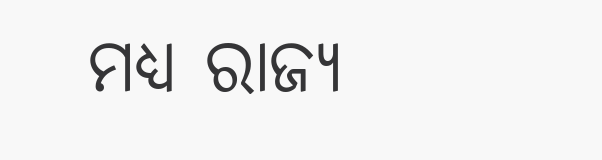ମଧ୍ୟ ରାଜ୍ୟ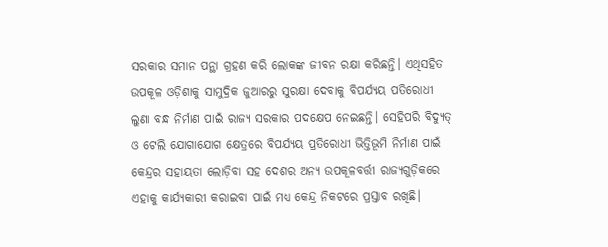ସରକାର ସମାନ ପନ୍ଥା ଗ୍ରହଣ କରି ଲୋକଙ୍କ ଜୀବନ ରକ୍ଷା କରିଛନ୍ତି। ଏଥିସହିତ ଉପକୂଳ ଓଡ଼ିଶାକୁ ସାମୁଦ୍ରିକ ଜୁଆରରୁ ସୁରକ୍ଷା ଦେବାକୁ ବିପର୍ଯ୍ୟୟ ପତିରୋଧୀ ଲୁଣା ବନ୍ଧ ନିର୍ମାଣ ପାଇଁ ରାଜ୍ୟ ସରକାର ପଦକ୍ଷେପ ନେଇଛନ୍ତି। ସେହିପରି ବିଦ୍ୟୁତ୍ ଓ ଟେଲି ଯୋଗାଯୋଗ କ୍ଷେତ୍ରରେ ବିପର୍ଯ୍ୟୟ ପ୍ରତିରୋଧୀ ଭିତ୍ତିଭୂମି ନିର୍ମାଣ ପାଇଁ କେନ୍ଦ୍ରର ସହାୟତା ଲୋଡ଼ିବା ସହ ଦେଶର ଅନ୍ୟ ଉପକୂଳବର୍ତ୍ତୀ ରାଜ୍ୟଗୁଡ଼ିକରେ ଏହାକୁ କାର୍ଯ୍ୟକାରୀ କରାଇବା ପାଇଁ ମଧ୍ୟ କେନ୍ଦ୍ର ନିକଟରେ ପ୍ରସ୍ତାବ ରଖିଛି।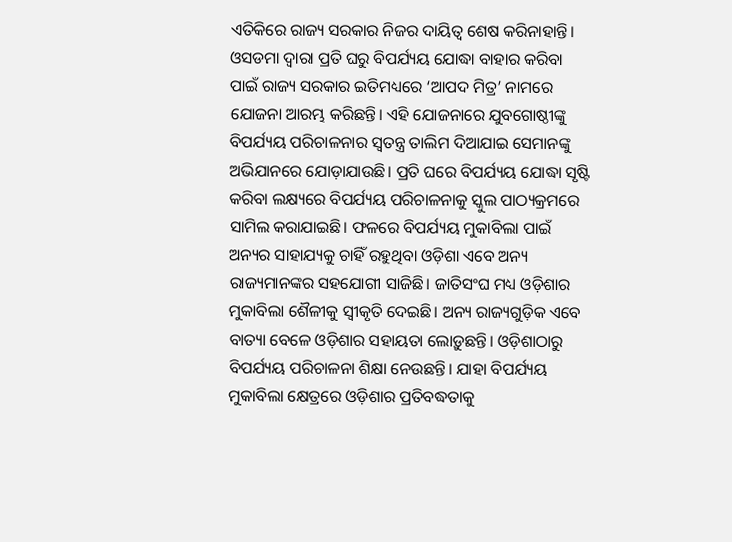ଏତିକିରେ ରାଜ୍ୟ ସରକାର ନିଜର ଦାୟିତ୍ୱ ଶେଷ କରିନାହାନ୍ତି। ଓସଡମା ଦ୍ୱାରା ପ୍ରତି ଘରୁ ବିପର୍ଯ୍ୟୟ ଯୋଦ୍ଧା ବାହାର କରିବା ପାଇଁ ରାଜ୍ୟ ସରକାର ଇତିମଧ୍ୟରେ ‘ଆପଦ ମିତ୍ର’ ନାମରେ ଯୋଜନା ଆରମ୍ଭ କରିଛନ୍ତି। ଏହି ଯୋଜନାରେ ଯୁବଗୋଷ୍ଠୀଙ୍କୁ ବିପର୍ଯ୍ୟୟ ପରିଚାଳନାର ସ୍ୱତନ୍ତ୍ର ତାଲିମ ଦିଆଯାଇ ସେମାନଙ୍କୁ ଅଭିଯାନରେ ଯୋଡ଼ାଯାଉଛି। ପ୍ରତି ଘରେ ବିପର୍ଯ୍ୟୟ ଯୋଦ୍ଧା ସୃଷ୍ଟି କରିବା ଲକ୍ଷ୍ୟରେ ବିପର୍ଯ୍ୟୟ ପରିଚାଳନାକୁ ସ୍କୁଲ ପାଠ୍ୟକ୍ରମରେ ସାମିଲ କରାଯାଇଛି। ଫଳରେ ବିପର୍ଯ୍ୟୟ ମୁକାବିଲା ପାଇଁ ଅନ୍ୟର ସାହାଯ୍ୟକୁ ଚାହିଁ ରହୁଥିବା ଓଡ଼ିଶା ଏବେ ଅନ୍ୟ ରାଜ୍ୟମାନଙ୍କର ସହଯୋଗୀ ସାଜିଛି। ଜାତିସଂଘ ମଧ୍ୟ ଓଡ଼ିଶାର ମୁକାବିଲା ଶୈଳୀକୁ ସ୍ୱୀକୃତି ଦେଇଛି। ଅନ୍ୟ ରାଜ୍ୟଗୁଡ଼ିକ ଏବେ ବାତ୍ୟା ବେଳେ ଓଡ଼ିଶାର ସହାୟତା ଲୋଡ଼ୁଛନ୍ତି। ଓଡ଼ିଶାଠାରୁ ବିପର୍ଯ୍ୟୟ ପରିଚାଳନା ଶିକ୍ଷା ନେଉଛନ୍ତି। ଯାହା ବିପର୍ଯ୍ୟୟ ମୁକାବିଲା କ୍ଷେତ୍ରରେ ଓଡ଼ିଶାର ପ୍ରତିବଦ୍ଧତାକୁ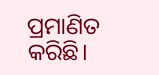ପ୍ରମାଣିତ କରିଛି।